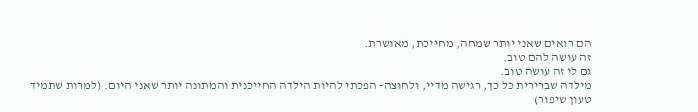הם רואים שאני יותר שמחה, מחייכת, מאושרת.
זה עושה להם טוב.
גם לי זה עושה טוב.
מילדה שברירית כל כך, רגישה מדיי, ולחוצה- הפכתי להיות הילדה החייכנית והמתונה יותר שאני היום. (למרות שתמיד טעון שיפור)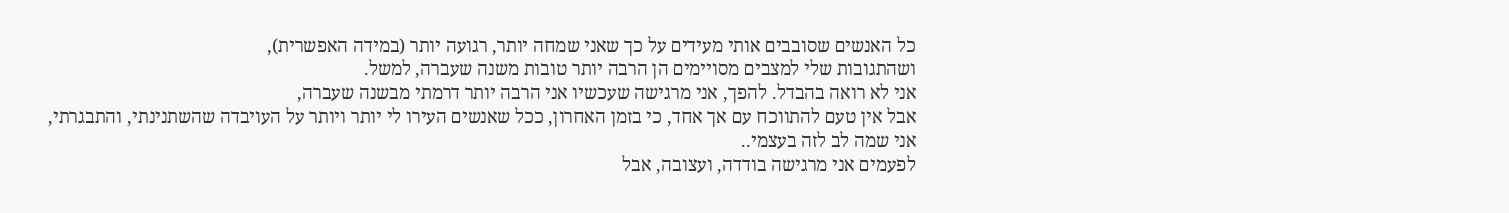כל האנשים שסובבים אותי מעידים על כך שאני שמחה יותר, רגועה יותר (במידה האפשרית),
ושהתגובות שלי למצבים מסויימים הן הרבה יותר טובות משנה שעברה, למשל.
אני לא רואה בהבדל. להפך, אני מרגישה שעכשיו אני הרבה יותר דרמתי מבשנה שעברה,
אבל אין טעם להתווכח עם אך אחד, כי בזמן האחרון, ככל שאנשים העירו לי יותר ויותר על העויבדה שהשתנינתי, והתבגרתי,
אני שמה לב לזה בעצמי..
לפעמים אני מרגישה בודדה, ועצובה, אבל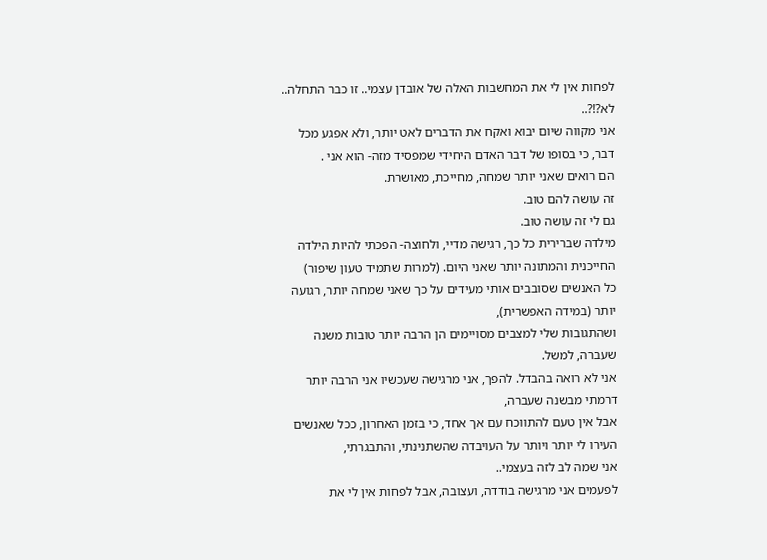לפחות אין לי את המחשבות האלה של אובדן עצמי.. זו כבר התחלה.. לא?!?..
אני מקווה שיום יבוא ואקח את הדברים לאט יותר, ולא אפגע מכל דבר, כי בסופו של דבר האדם היחידי שמפסיד מזה- הוא אני .
הם רואים שאני יותר שמחה, מחייכת, מאושרת.
זה עושה להם טוב.
גם לי זה עושה טוב.
מילדה שברירית כל כך, רגישה מדיי, ולחוצה- הפכתי להיות הילדה החייכנית והמתונה יותר שאני היום. (למרות שתמיד טעון שיפור)
כל האנשים שסובבים אותי מעידים על כך שאני שמחה יותר, רגועה יותר (במידה האפשרית),
ושהתגובות שלי למצבים מסויימים הן הרבה יותר טובות משנה שעברה, למשל.
אני לא רואה בהבדל. להפך, אני מרגישה שעכשיו אני הרבה יותר דרמתי מבשנה שעברה,
אבל אין טעם להתווכח עם אך אחד, כי בזמן האחרון, ככל שאנשים העירו לי יותר ויותר על העויבדה שהשתנינתי, והתבגרתי,
אני שמה לב לזה בעצמי..
לפעמים אני מרגישה בודדה, ועצובה, אבל לפחות אין לי את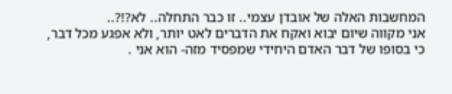המחשבות האלה של אובדן עצמי.. זו כבר התחלה.. לא?!?..
אני מקווה שיום יבוא ואקח את הדברים לאט יותר, ולא אפגע מכל דבר, כי בסופו של דבר האדם היחידי שמפסיד מזה- הוא אני .